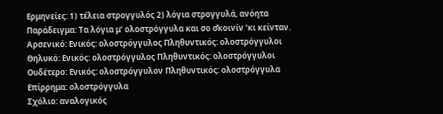Ερμηνείες: 1) τέλεια στρογγυλός 2) λόγια στρογγυλά, ανόητα
Παράδειγμα: Τα λόγια μ’ ολοστρόγγυλα και σο σ̌κοινίν ’κι κείνταν.
Αρσενικό: Ενικός: ολοστρόγγυλος Πληθυντικός: ολοστρόγγυλοι
Θηλυκό: Ενικός: ολοστρόγγυλος Πληθυντικός: ολοστρόγγυλοι
Ουδέτερο: Ενικός: ολοστρόγγυλον Πληθυντικός: ολοστρόγγυλα
Επίρρημα: ολοστρόγγυλα
Σχόλιο: αναλογικός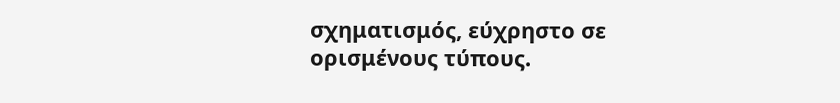σχηματισμός, εύχρηστο σε ορισμένους τύπους.